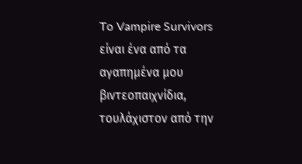To Vampire Survivors είναι ένα από τα αγαπημένα μου βιντεοπαιχνίδια, τουλάχιστον από την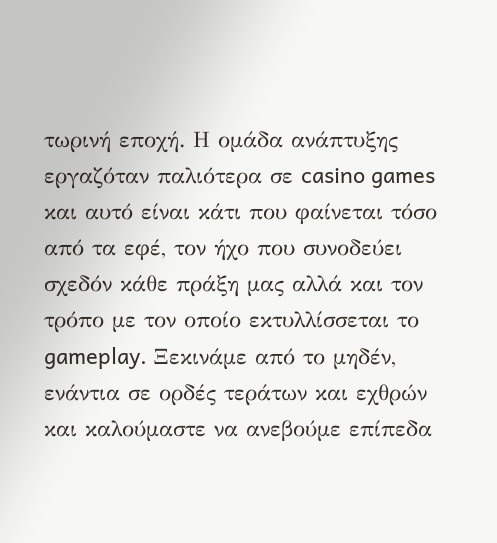τωρινή εποχή. Η ομάδα ανάπτυξης εργαζόταν παλιότερα σε casino games και αυτό είναι κάτι που φαίνεται τόσο από τα εφέ, τον ήχο που συνοδεύει σχεδόν κάθε πράξη μας αλλά και τον τρόπο με τον οποίο εκτυλλίσσεται το gameplay. Ξεκινάμε από το μηδέν, ενάντια σε ορδές τεράτων και εχθρών και καλούμαστε να ανεβούμε επίπεδα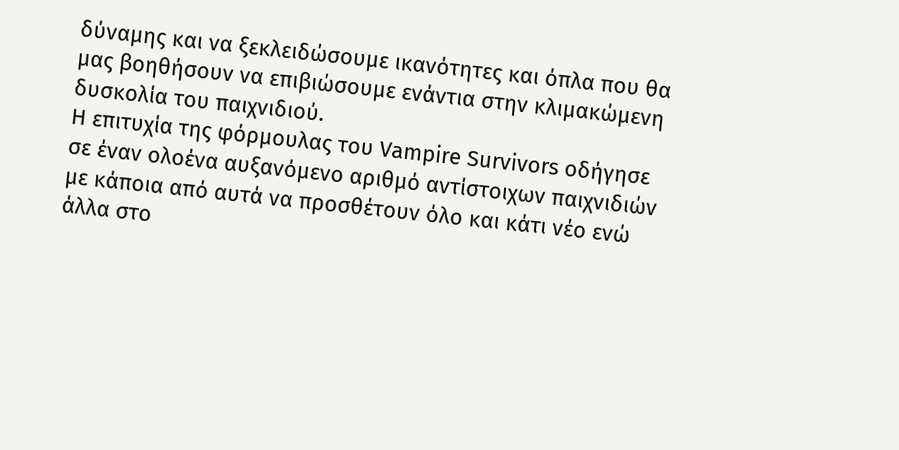δύναμης και να ξεκλειδώσουμε ικανότητες και όπλα που θα μας βοηθήσουν να επιβιώσουμε ενάντια στην κλιμακώμενη δυσκολία του παιχνιδιού.
Η επιτυχία της φόρμουλας του Vampire Survivors οδήγησε σε έναν ολοένα αυξανόμενο αριθμό αντίστοιχων παιχνιδιών με κάποια από αυτά να προσθέτουν όλο και κάτι νέο ενώ άλλα στο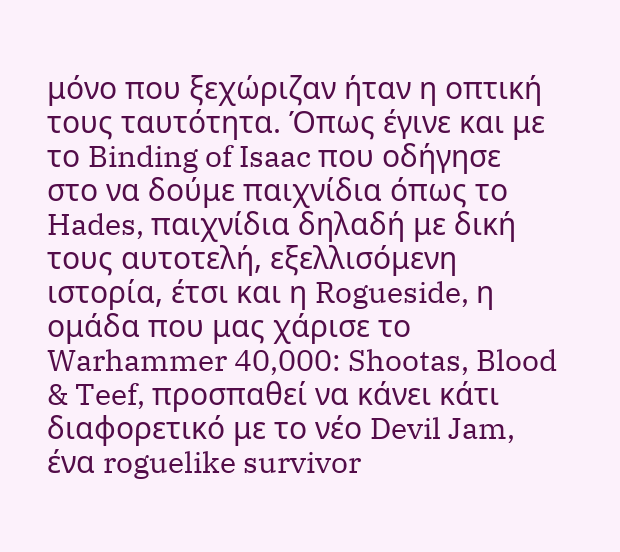μόνο που ξεχώριζαν ήταν η οπτική τους ταυτότητα. Όπως έγινε και με το Binding of Isaac που οδήγησε στο να δούμε παιχνίδια όπως το Hades, παιχνίδια δηλαδή με δική τους αυτοτελή, εξελλισόμενη ιστορία, έτσι και η Rogueside, η ομάδα που μας χάρισε το Warhammer 40,000: Shootas, Blood & Teef, προσπαθεί να κάνει κάτι διαφορετικό με το νέο Devil Jam, ένα roguelike survivor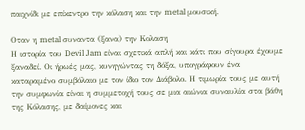παιχνίδι με επίκεντρο την κόλαση και την metal μουσική.

Oταν η metal συναντα (ξανα) την Κολαση
Η ιστορία του Devil Jam είναι σχετικά απλή και κάτι που σίγουρα έχουμε ξαναδεί. Οι ήρωές μας, κυνηγώντας τη δόξα, υπογράφουν ένα καταραμένο συμβόλαιο με τον ίδιο τον Διάβολο. Η τιμωρία τους με αυτή την συμφωνία είναι η συμμετοχή τους σε μια αιώνια συναυλία στα βάθη της Κόλασης, με δαίμονες και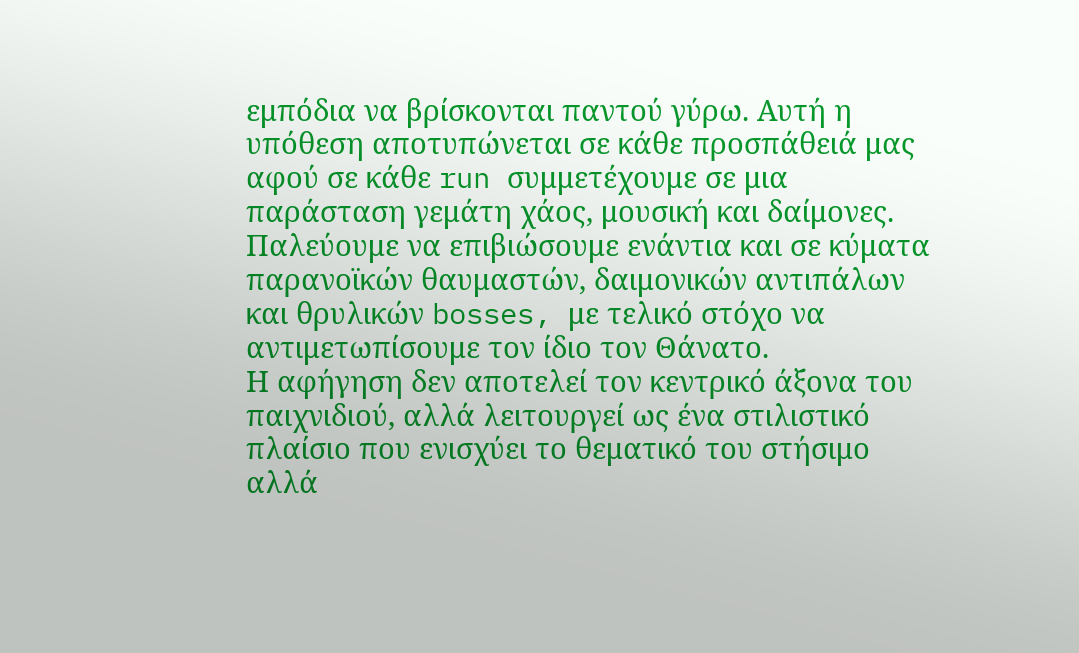εμπόδια να βρίσκονται παντού γύρω. Αυτή η υπόθεση αποτυπώνεται σε κάθε προσπάθειά μας αφού σε κάθε run συμμετέχουμε σε μια παράσταση γεμάτη χάος, μουσική και δαίμονες. Παλεύουμε να επιβιώσουμε ενάντια και σε κύματα παρανοϊκών θαυμαστών, δαιμονικών αντιπάλων και θρυλικών bosses, με τελικό στόχο να αντιμετωπίσουμε τον ίδιο τον Θάνατο.
Η αφήγηση δεν αποτελεί τον κεντρικό άξονα του παιχνιδιού, αλλά λειτουργεί ως ένα στιλιστικό πλαίσιο που ενισχύει το θεματικό του στήσιμο αλλά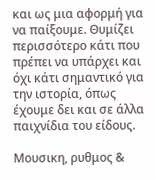και ως μια αφορμή για να παίξουμε. Θυμίζει περισσότερο κάτι που πρέπει να υπάρχει και όχι κάτι σημαντικό για την ιστορία, όπως έχουμε δει και σε άλλα παιχνίδια του είδους.

Μουσικη, ρυθμος &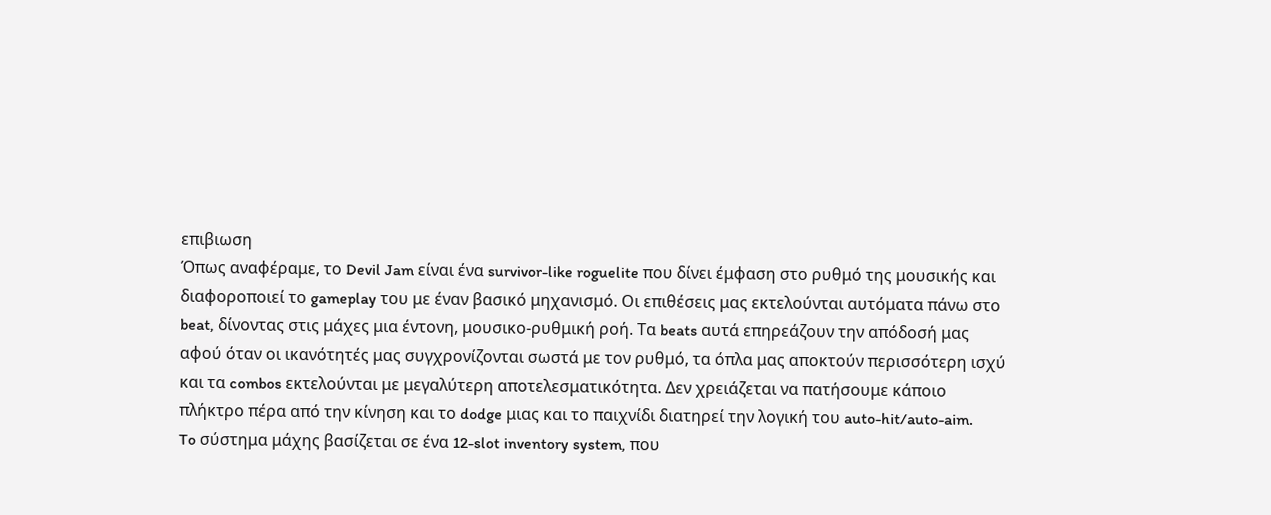επιβιωση
Όπως αναφέραμε, το Devil Jam είναι ένα survivor-like roguelite που δίνει έμφαση στο ρυθμό της μουσικής και διαφοροποιεί το gameplay του με έναν βασικό μηχανισμό. Οι επιθέσεις μας εκτελούνται αυτόματα πάνω στο beat, δίνοντας στις μάχες μια έντονη, μουσικο-ρυθμική ροή. Τα beats αυτά επηρεάζουν την απόδοσή μας αφού όταν οι ικανότητές μας συγχρονίζονται σωστά με τον ρυθμό, τα όπλα μας αποκτούν περισσότερη ισχύ και τα combos εκτελούνται με μεγαλύτερη αποτελεσματικότητα. Δεν χρειάζεται να πατήσουμε κάποιο πλήκτρο πέρα από την κίνηση και το dodge μιας και το παιχνίδι διατηρεί την λογική του auto-hit/auto-aim.
To σύστημα μάχης βασίζεται σε ένα 12-slot inventory system, που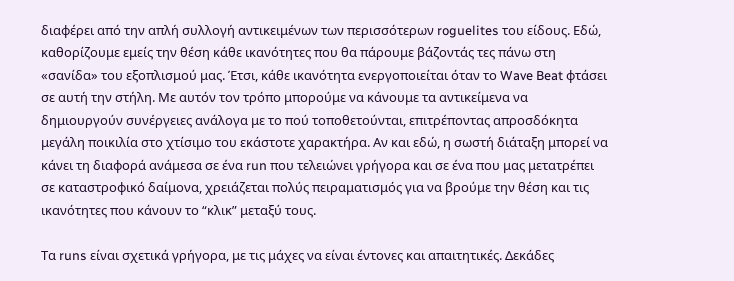διαφέρει από την απλή συλλογή αντικειμένων των περισσότερων roguelites του είδους. Εδώ, καθορίζουμε εμείς την θέση κάθε ικανότητες που θα πάρουμε βάζοντάς τες πάνω στη «σανίδα» του εξοπλισμού μας. Έτσι, κάθε ικανότητα ενεργοποιείται όταν το Wave Beat φτάσει σε αυτή την στήλη. Με αυτόν τον τρόπο μπορούμε να κάνουμε τα αντικείμενα να δημιουργούν συνέργειες ανάλογα με το πού τοποθετούνται, επιτρέποντας απροσδόκητα μεγάλη ποικιλία στο χτίσιμο του εκάστοτε χαρακτήρα. Αν και εδώ, η σωστή διάταξη μπορεί να κάνει τη διαφορά ανάμεσα σε ένα run που τελειώνει γρήγορα και σε ένα που μας μετατρέπει σε καταστροφικό δαίμονα, χρειάζεται πολύς πειραματισμός για να βρούμε την θέση και τις ικανότητες που κάνουν το “κλικ” μεταξύ τους.

Τα runs είναι σχετικά γρήγορα, με τις μάχες να είναι έντονες και απαιτητικές. Δεκάδες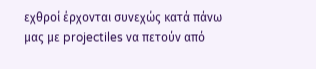εχθροί έρχονται συνεχώς κατά πάνω μας με projectiles να πετούν από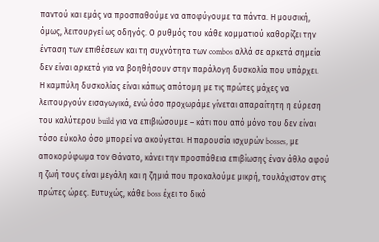παντού και εμάς να προσπαθούμε να αποφύγουμε τα πάντα. Η μουσική, όμως, λειτουργεί ως οδηγός. Ο ρυθμός του κάθε κομματιού καθορίζει την ένταση των επιθέσεων και τη συχνότητα των combos αλλά σε αρκετά σημεία δεν είναι αρκετά για να βοηθήσουν στην παράλογη δυσκολία που υπάρχει.
Η καμπύλη δυσκολίας είναι κάπως απότομη με τις πρώτες μάχες να λειτουργούν εισαγωγικά, ενώ όσο προχωράμε γίνεται απαραίτητη η εύρεση του καλύτερου build για να επιβιώσουμε – κάτι που από μόνο του δεν είναι τόσο εύκολο όσο μπορεί να ακούγεται. Η παρουσία ισχυρών bosses, με αποκορύφωμα τον Θάνατο, κάνει την προσπάθεια επιβίωσης έναν άθλο αφού η ζωή τους είναι μεγάλη και η ζημιά που προκαλούμε μικρή, τουλάχιστον στις πρώτες ώρες. Ευτυχώς, κάθε boss έχει το δικό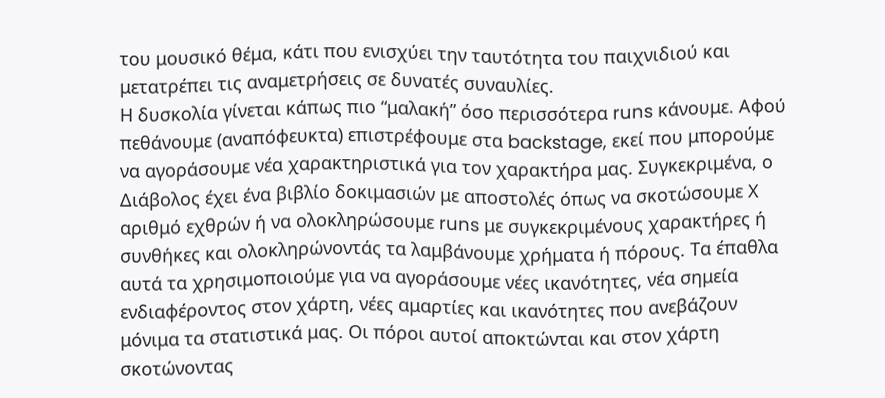του μουσικό θέμα, κάτι που ενισχύει την ταυτότητα του παιχνιδιού και μετατρέπει τις αναμετρήσεις σε δυνατές συναυλίες.
Η δυσκολία γίνεται κάπως πιο “μαλακή” όσο περισσότερα runs κάνουμε. Αφού πεθάνουμε (αναπόφευκτα) επιστρέφουμε στα backstage, εκεί που μπορούμε να αγοράσουμε νέα χαρακτηριστικά για τον χαρακτήρα μας. Συγκεκριμένα, ο Διάβολος έχει ένα βιβλίο δοκιμασιών με αποστολές όπως να σκοτώσουμε Χ αριθμό εχθρών ή να ολοκληρώσουμε runs με συγκεκριμένους χαρακτήρες ή συνθήκες και ολοκληρώνοντάς τα λαμβάνουμε χρήματα ή πόρους. Τα έπαθλα αυτά τα χρησιμοποιούμε για να αγοράσουμε νέες ικανότητες, νέα σημεία ενδιαφέροντος στον χάρτη, νέες αμαρτίες και ικανότητες που ανεβάζουν μόνιμα τα στατιστικά μας. Οι πόροι αυτοί αποκτώνται και στον χάρτη σκοτώνοντας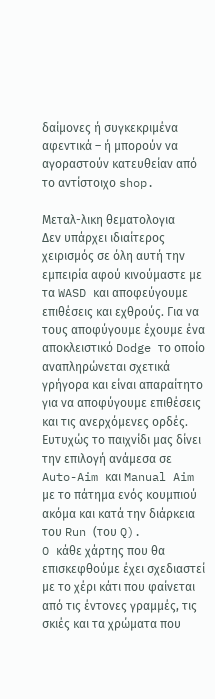δαίμονες ή συγκεκριμένα αφεντικά – ή μπορούν να αγοραστούν κατευθείαν από το αντίστοιχο shop.

Μεταλ-λικη θεματολογια
Δεν υπάρχει ιδιαίτερος χειρισμός σε όλη αυτή την εμπειρία αφού κινούμαστε με τα WASD και αποφεύγουμε επιθέσεις και εχθρούς. Για να τους αποφύγουμε έχουμε ένα αποκλειστικό Dodge το οποίο αναπληρώνεται σχετικά γρήγορα και είναι απαραίτητο για να αποφύγουμε επιθέσεις και τις ανερχόμενες ορδές. Ευτυχώς το παιχνίδι μας δίνει την επιλογή ανάμεσα σε Auto-Aim και Manual Aim με το πάτημα ενός κουμπιού ακόμα και κατά την διάρκεια του Run (του Q).
O κάθε χάρτης που θα επισκεφθούμε έχει σχεδιαστεί με το χέρι κάτι που φαίνεται από τις έντονες γραμμές, τις σκιές και τα χρώματα που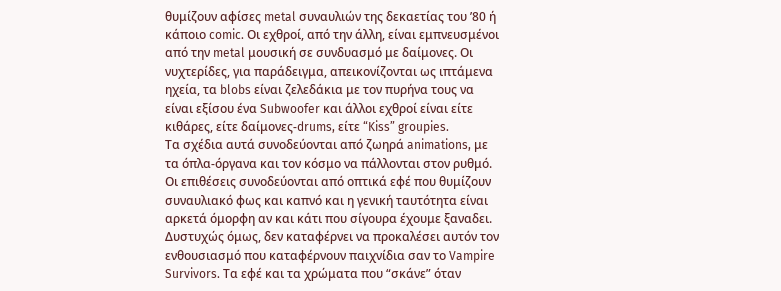θυμίζουν αφίσες metal συναυλιών της δεκαετίας του ’80 ή κάποιο comic. Οι εχθροί, από την άλλη, είναι εμπνευσμένοι από την metal μουσική σε συνδυασμό με δαίμονες. Οι νυχτερίδες, για παράδειγμα, απεικονίζονται ως ιπτάμενα ηχεία, τα blobs είναι ζελεδάκια με τον πυρήνα τους να είναι εξίσου ένα Subwoofer και άλλοι εχθροί είναι είτε κιθάρες, είτε δαίμονες-drums, είτε “Kiss” groupies.
Τα σχέδια αυτά συνοδεύονται από ζωηρά animations, με τα όπλα-όργανα και τον κόσμο να πάλλονται στον ρυθμό. Οι επιθέσεις συνοδεύονται από οπτικά εφέ που θυμίζουν συναυλιακό φως και καπνό και η γενική ταυτότητα είναι αρκετά όμορφη αν και κάτι που σίγουρα έχουμε ξαναδει. Δυστυχώς όμως, δεν καταφέρνει να προκαλέσει αυτόν τον ενθουσιασμό που καταφέρνουν παιχνίδια σαν το Vampire Survivors. Τα εφέ και τα χρώματα που “σκάνε” όταν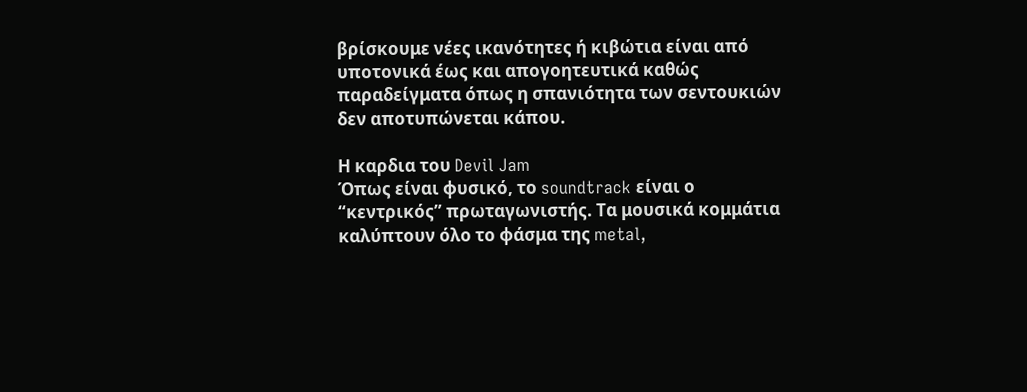βρίσκουμε νέες ικανότητες ή κιβώτια είναι από υποτονικά έως και απογοητευτικά καθώς παραδείγματα όπως η σπανιότητα των σεντουκιών δεν αποτυπώνεται κάπου.

Η καρδια του Devil Jam
Όπως είναι φυσικό, το soundtrack είναι ο “κεντρικός” πρωταγωνιστής. Τα μουσικά κομμάτια καλύπτουν όλο το φάσμα της metal,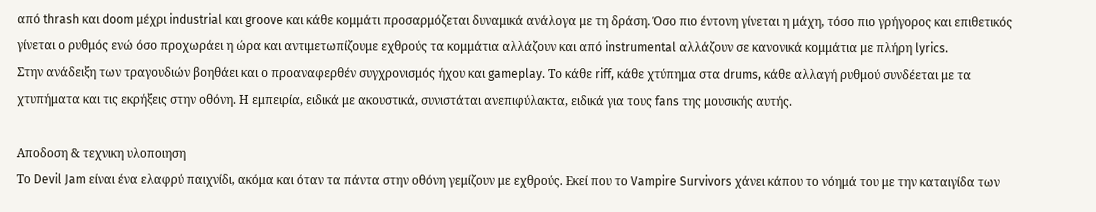από thrash και doom μέχρι industrial και groove και κάθε κομμάτι προσαρμόζεται δυναμικά ανάλογα με τη δράση. Όσο πιο έντονη γίνεται η μάχη, τόσο πιο γρήγορος και επιθετικός γίνεται ο ρυθμός ενώ όσο προχωράει η ώρα και αντιμετωπίζουμε εχθρούς τα κομμάτια αλλάζουν και από instrumental αλλάζουν σε κανονικά κομμάτια με πλήρη lyrics.
Στην ανάδειξη των τραγουδιών βοηθάει και ο προαναφερθέν συγχρονισμός ήχου και gameplay. Το κάθε riff, κάθε χτύπημα στα drums, κάθε αλλαγή ρυθμού συνδέεται με τα χτυπήματα και τις εκρήξεις στην οθόνη. Η εμπειρία, ειδικά με ακουστικά, συνιστάται ανεπιφύλακτα, ειδικά για τους fans της μουσικής αυτής.

Αποδοση & τεχνικη υλοποιηση
Το Devil Jam είναι ένα ελαφρύ παιχνίδι, ακόμα και όταν τα πάντα στην οθόνη γεμίζουν με εχθρούς. Εκεί που το Vampire Survivors χάνει κάπου το νόημά του με την καταιγίδα των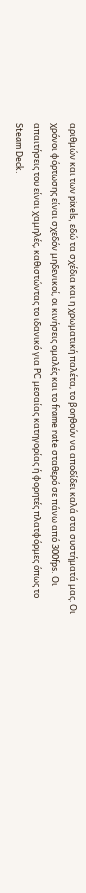αριθμών και των pixels, εδώ τα σχέδια και η χρωματική παλέτα, το βοηθούν να αποδίδει καλά στα συστήματά μας. Οι χρόνοι φόρτωσης είναι σχεδόν μηδενικοί, οι κινήσεις ομαλές και το frame rate σταθερό σε πάνω από 300fps. Οι απαιτήσεις του είναι χαμηλές, καθιστώντας το ιδανικό για PC μεσαίας κατηγορίας ή φορητές πλατφόρμες όπως το Steam Deck.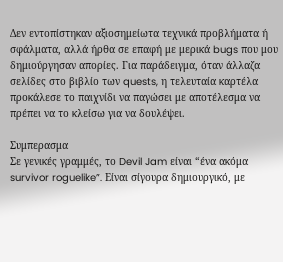Δεν εντοπίστηκαν αξιοσημείωτα τεχνικά προβλήματα ή σφάλματα, αλλά ήρθα σε επαφή με μερικά bugs που μου δημιούργησαν απορίες. Για παράδειγμα, όταν άλλαζα σελίδες στο βιβλίο των quests, η τελευταία καρτέλα προκάλεσε το παιχνίδι να παγώσει με αποτέλεσμα να πρέπει να το κλείσω για να δουλέψει.

Συμπερασμα
Σε γενικές γραμμές, το Devil Jam είναι “ένα ακόμα survivor roguelike”. Είναι σίγουρα δημιουργικό, με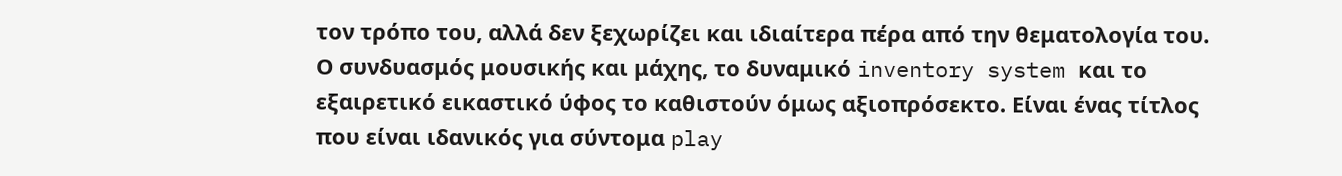τον τρόπο του, αλλά δεν ξεχωρίζει και ιδιαίτερα πέρα από την θεματολογία του. Ο συνδυασμός μουσικής και μάχης, το δυναμικό inventory system και το εξαιρετικό εικαστικό ύφος το καθιστούν όμως αξιοπρόσεκτο. Είναι ένας τίτλος που είναι ιδανικός για σύντομα play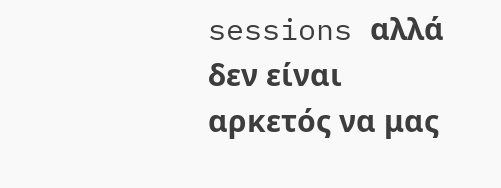sessions αλλά δεν είναι αρκετός να μας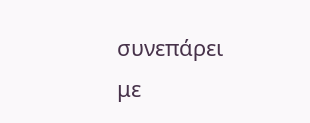συνεπάρει με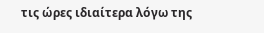τις ώρες ιδιαίτερα λόγω της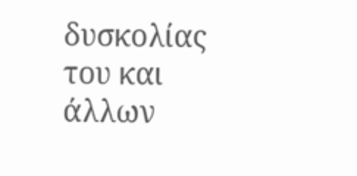δυσκολίας του και άλλων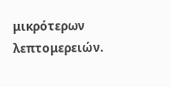μικρότερων λεπτομερειών.